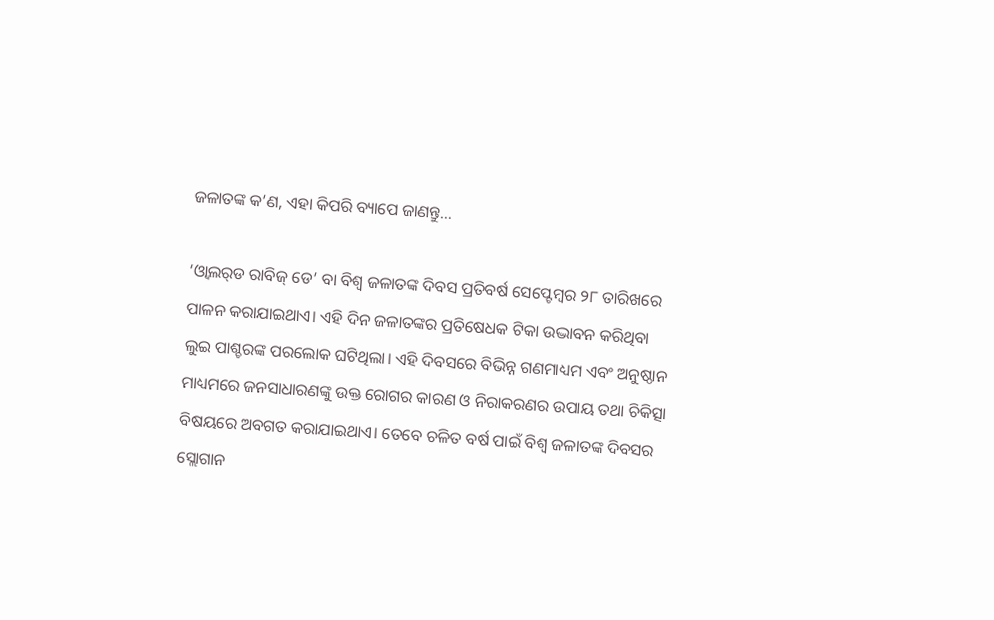ଜଳାତଙ୍କ କ’ଣ, ଏହା କିପରି ବ୍ୟାପେ ଜାଣନ୍ତୁ…

‘ଓ୍ବାଲର୍‌ଡ ରାବିଜ୍‌ ଡେ’ ବା ବିଶ୍ୱ ଜଳାତଙ୍କ ଦିବସ ପ୍ରତିବର୍ଷ ସେପ୍ଟେମ୍ବର ୨୮ ତାରିଖରେ ପାଳନ କରାଯାଇଥାଏ। ଏହି ଦିନ ଜଳାତଙ୍କର ପ୍ରତିଷେଧକ ଟିକା ଉଦ୍ଭାବନ କରିଥିବା ଲୁଇ ପାଶ୍ଚରଙ୍କ ପରଲୋକ ଘଟିଥିଲା। ଏହି ଦିବସରେ ବିଭିନ୍ନ ଗଣମାଧ୍ୟମ ଏବଂ ଅନୁଷ୍ଠାନ ମାଧ୍ୟମରେ ଜନସାଧାରଣଙ୍କୁ ଉକ୍ତ ରୋଗର କାରଣ ଓ ନିରାକରଣର ଉପାୟ ତଥା ଚିକିତ୍ସା ବିଷୟରେ ଅବଗତ କରାଯାଇଥାଏ। ତେବେ ଚଳିତ ବର୍ଷ ପାଇଁ ବିଶ୍ୱ ଜଳାତଙ୍କ ଦିବସର ସ୍ଲୋଗାନ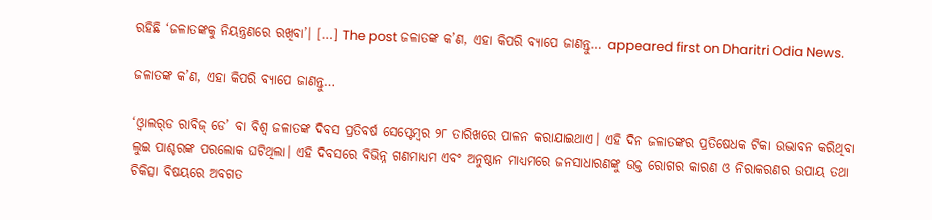ରହିଛି ‘ଜଳାତଙ୍କକୁ ନିୟନ୍ତ୍ରଣରେ ରଖିବା’। […] The post ଜଳାତଙ୍କ କ’ଣ, ଏହା କିପରି ବ୍ୟାପେ ଜାଣନ୍ତୁ… appeared first on Dharitri Odia News.

ଜଳାତଙ୍କ କ’ଣ, ଏହା କିପରି ବ୍ୟାପେ ଜାଣନ୍ତୁ…

‘ଓ୍ବାଲର୍‌ଡ ରାବିଜ୍‌ ଡେ’ ବା ବିଶ୍ୱ ଜଳାତଙ୍କ ଦିବସ ପ୍ରତିବର୍ଷ ସେପ୍ଟେମ୍ବର ୨୮ ତାରିଖରେ ପାଳନ କରାଯାଇଥାଏ। ଏହି ଦିନ ଜଳାତଙ୍କର ପ୍ରତିଷେଧକ ଟିକା ଉଦ୍ଭାବନ କରିଥିବା ଲୁଇ ପାଶ୍ଚରଙ୍କ ପରଲୋକ ଘଟିଥିଲା। ଏହି ଦିବସରେ ବିଭିନ୍ନ ଗଣମାଧ୍ୟମ ଏବଂ ଅନୁଷ୍ଠାନ ମାଧ୍ୟମରେ ଜନସାଧାରଣଙ୍କୁ ଉକ୍ତ ରୋଗର କାରଣ ଓ ନିରାକରଣର ଉପାୟ ତଥା ଚିକିତ୍ସା ବିଷୟରେ ଅବଗତ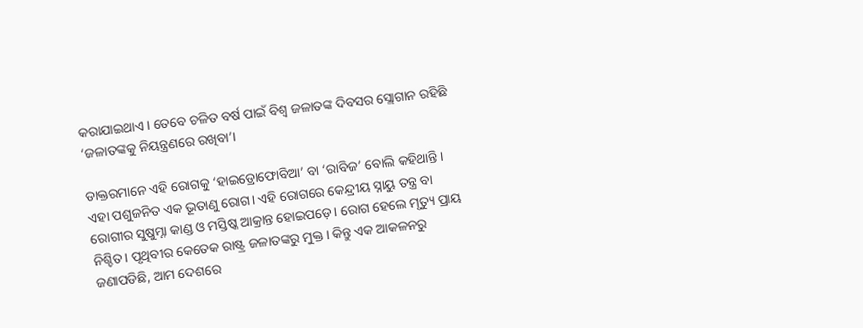କରାଯାଇଥାଏ। ତେବେ ଚଳିତ ବର୍ଷ ପାଇଁ ବିଶ୍ୱ ଜଳାତଙ୍କ ଦିବସର ସ୍ଲୋଗାନ ରହିଛି ‘ଜଳାତଙ୍କକୁ ନିୟନ୍ତ୍ରଣରେ ରଖିବା’।

ଡାକ୍ତରମାନେ ଏହି ରୋଗକୁ ‘ହାଇଡ୍ରୋଫୋବିଆ’ ବା ‘ରାବିଜ’ ବୋଲି କହିଥାନ୍ତି। ଏହା ପଶୁଜନିତ ଏକ ଭୂତାଣୁ ରୋଗ। ଏହି ରୋଗରେ କେନ୍ଦ୍ରୀୟ ସ୍ନାୟୁ ତନ୍ତ୍ର ବା ରୋଗୀର ସୁଷୁମ୍ନା କାଣ୍ଡ ଓ ମସ୍ତିଷ୍କ ଆକ୍ରାନ୍ତ ହୋଇପଡ଼େ। ରୋଗ ହେଲେ ମୃତ୍ୟୁ ପ୍ରାୟ ନିଶ୍ଚିତ। ପୃଥିବୀର କେତେକ ରାଷ୍ଟ୍ର ଜଳାତଙ୍କରୁ ମୁକ୍ତ। କିନ୍ତୁ ଏକ ଆକଳନରୁ ଜଣାପଡିଛି, ଆମ ଦେଶରେ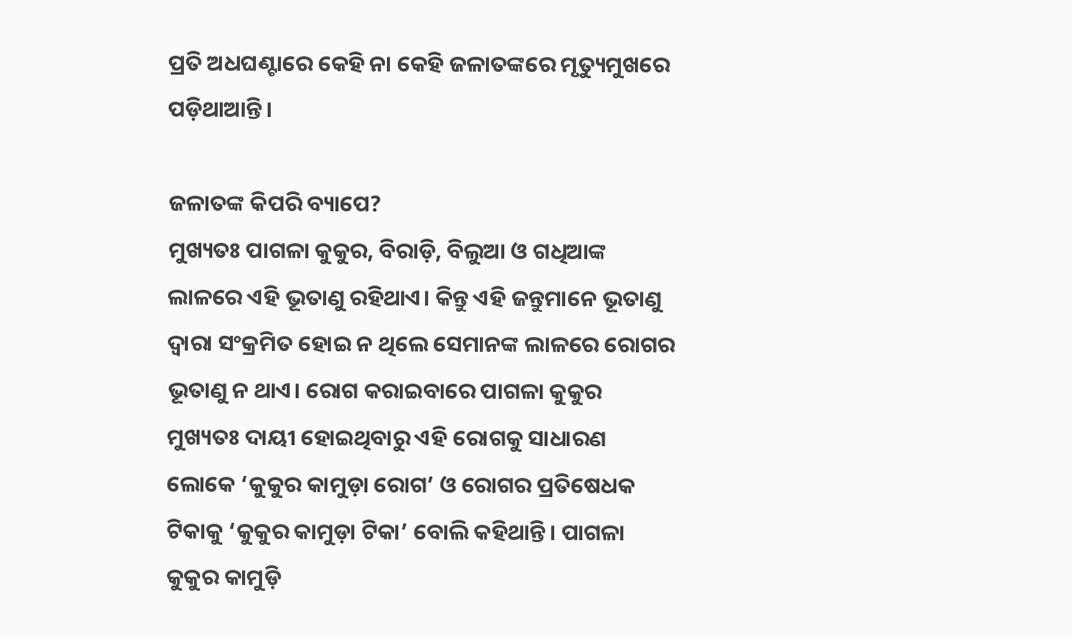ପ୍ରତି ଅଧଘଣ୍ଟାରେ କେହି ନା କେହି ଜଳାତଙ୍କରେ ମୃତ୍ୟୁମୁଖରେ ପଡ଼ିଥାଆନ୍ତି।

ଜଳାତଙ୍କ କିପରି ବ୍ୟାପେ?
ମୁଖ୍ୟତଃ ପାଗଳା କୁକୁର, ବିରାଡ଼ି, ବିଲୁଆ ଓ ଗଧିଆଙ୍କ ଲାଳରେ ଏହି ଭୂତାଣୁ ରହିଥାଏ। କିନ୍ତୁ ଏହି ଜନ୍ତୁମାନେ ଭୂତାଣୁ ଦ୍ୱାରା ସଂକ୍ରମିତ ହୋଇ ନ ଥିଲେ ସେମାନଙ୍କ ଲାଳରେ ରୋଗର ଭୂତାଣୁ ନ ଥାଏ। ରୋଗ କରାଇବାରେ ପାଗଳା କୁକୁର ମୁଖ୍ୟତଃ ଦାୟୀ ହୋଇଥିବାରୁ ଏହି ରୋଗକୁ ସାଧାରଣ ଲୋକେ ‘କୁକୁର କାମୁଡ଼ା ରୋଗ’ ଓ ରୋଗର ପ୍ରତିଷେଧକ ଟିକାକୁ ‘କୁକୁର କାମୁଡ଼ା ଟିକା’ ବୋଲି କହିଥାନ୍ତି। ପାଗଳା କୁକୁର କାମୁଡ଼ି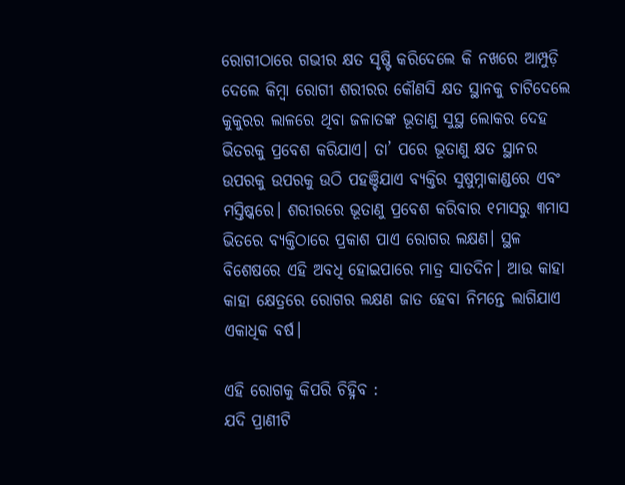ରୋଗୀଠାରେ ଗଭୀର କ୍ଷତ ସୃଷ୍ଟି କରିଦେଲେ କି ନଖରେ ଆମ୍ପୁଡ଼ି ଦେଲେ କିମ୍ବା ରୋଗୀ ଶରୀରର କୌଣସି କ୍ଷତ ସ୍ଥାନକୁ ଚାଟିଦେଲେ କୁକୁରର ଲାଳରେ ଥିବା ଜଳାତଙ୍କ ଭୂତାଣୁ ସୁସ୍ଥ ଲୋକର ଦେହ ଭିତରକୁ ପ୍ରବେଶ କରିଯାଏ। ତା’ ପରେ ଭୂତାଣୁ କ୍ଷତ ସ୍ଥାନର ଉପରକୁ ଉପରକୁ ଉଠି ପହଞ୍ଚିଯାଏ ବ୍ୟକ୍ତିର ସୁଷୁମ୍ନାକାଣ୍ଡରେ ଏବଂ ମସ୍ତିଷ୍କରେ। ଶରୀରରେ ଭୂତାଣୁ ପ୍ରବେଶ କରିବାର ୧ମାସରୁ ୩ମାସ ଭିତରେ ବ୍ୟକ୍ତିଠାରେ ପ୍ରକାଶ ପାଏ ରୋଗର ଲକ୍ଷଣ। ସ୍ଥଳ ବିଶେଷରେ ଏହି ଅବଧି ହୋଇପାରେ ମାତ୍ର ସାତଦିନ। ଆଉ କାହା କାହା କ୍ଷେତ୍ରରେ ରୋଗର ଲକ୍ଷଣ ଜାତ ହେବା ନିମନ୍ତେ ଲାଗିଯାଏ ଏକାଧିକ ବର୍ଷ।

ଏହି ରୋଗକୁ କିପରି ଚିହ୍ନିବ :
ଯଦି ପ୍ରାଣୀଟି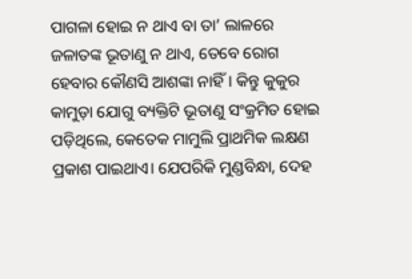ପାଗଳା ହୋଇ ନ ଥାଏ ବା ତା’ ଲାଳରେ ଜଳାତଙ୍କ ଭୂତାଣୁ ନ ଥାଏ, ତେବେ ରୋଗ ହେବାର କୌଣସି ଆଶଙ୍କା ନାହିଁ। କିନ୍ତୁ କୁକୁର କାମୁଡ଼ା ଯୋଗୁ ବ୍ୟକ୍ତିଟି ଭୂତାଣୁ ସଂକ୍ରମିତ ହୋଇ ପଡ଼ିଥିଲେ, କେତେକ ମାମୁଲି ପ୍ରାଥମିକ ଲକ୍ଷଣ ପ୍ରକାଶ ପାଇଥାଏ। ଯେପରିକି ମୁଣ୍ଡବିନ୍ଧା, ଦେହ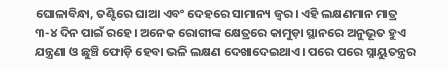ଘୋଳାବିନ୍ଧା, ତଣ୍ଟିରେ ଘାଆ ଏବଂ ଦେହରେ ସାମାନ୍ୟ ଜ୍ୱର। ଏହି ଲକ୍ଷଣମାନ ମାତ୍ର ୩-୪ ଦିନ ପାଇଁ ରହେ। ଅନେକ ରୋଗୀଙ୍କ କ୍ଷେତ୍ରରେ କାମୁଡ଼ା ସ୍ଥାନରେ ଅନୁଭୂତ ହୁଏ ଯନ୍ତ୍ରଣା ଓ ଛୁଞ୍ଚି ଫୋଡ଼ି ହେବା ଭଳି ଲକ୍ଷଣ ଦେଖାଦେଇଥାଏ। ପରେ ପରେ ସ୍ନାୟୁତନ୍ତ୍ରର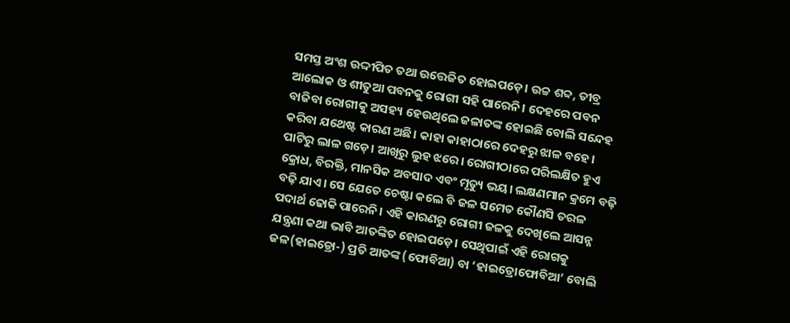ସମସ୍ତ ଅଂଶ ଉଦ୍ଦୀପିତ ତଥା ଉତ୍ତେଜିତ ହୋଇପଡ଼େ। ଉଚ୍ଚ ଶବ୍ଦ, ତୀବ୍ର ଆଲୋକ ଓ ଶୀତୁଆ ପବନକୁ ରୋଗୀ ସହି ପାରେନି। ଦେହରେ ପବନ ବାଜିବା ରୋଗୀକୁ ଅସହ୍ୟ ହେଉଥିଲେ ଜଳାତଙ୍କ ହୋଇଛି ବୋଲି ସନ୍ଦେହ କରିବା ଯଥେଷ୍ଟ କାରଣ ଅଛି। କାହା କାହାଠାରେ ଦେହରୁ ଝାଳ ବହେ। ପାଟିରୁ ଲାଳ ଗଡ଼େ। ଆଖିରୁ ଲୁହ ଝରେ। ରୋଗୀଠାରେ ପରିଲକ୍ଷିତ ହୁଏ କ୍ରୋଧ, ବିରକ୍ତି, ମାନସିକ ଅବସାଦ ଏବଂ ମୃତ୍ୟୁ ଭୟ। ଲକ୍ଷଣମାନ କ୍ରମେ ବଢ଼ି ବଢ଼ି ଯାଏ। ସେ ଯେତେ ଚେଷ୍ଟା କଲେ ବି ଜଳ ସମେତ କୌଣସି ତରଳ ପଦାର୍ଥ ଢୋକି ପାରେନି। ଏହି କାରଣରୁ ରୋଗୀ ଜଳକୁ ଦେଖିଲେ ଆସନ୍ନ ଯନ୍ତ୍ରଣା କଥା ଭାବି ଆତଙ୍କିତ ହୋଇପଡ଼େ। ସେଥିପାଇଁ ଏହି ରୋଗକୁ ଜଳ(ହାଇଡ୍ରୋ-) ପ୍ରତି ଆତଙ୍କ (ଫୋବିଆ) ବା ‘ହାଇଡ୍ରୋଫୋବିଆ’ ବୋଲି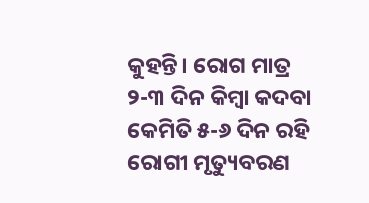କୁହନ୍ତି। ରୋଗ ମାତ୍ର ୨-୩ ଦିନ କିମ୍ବା କଦବା କେମିତି ୫-୬ ଦିନ ରହି ରୋଗୀ ମୃତ୍ୟୁବରଣ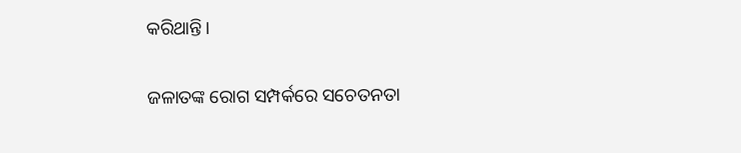କରିଥାନ୍ତି।

ଜଳାତଙ୍କ ରୋଗ ସମ୍ପର୍କରେ ସଚେତନତା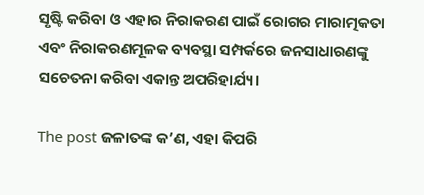ସୃଷ୍ଟି କରିବା ଓ ଏହାର ନିରାକରଣ ପାଇଁ ରୋଗର ମାରାତ୍ମକତା ଏବଂ ନିରାକରଣମୂଳକ ବ୍ୟବସ୍ଥା ସମ୍ପର୍କରେ ଜନସାଧାରଣଙ୍କୁ ସଚେତନା କରିବା ଏକାନ୍ତ ଅପରିହାର୍ଯ୍ୟ।

The post ଜଳାତଙ୍କ କ’ଣ, ଏହା କିପରି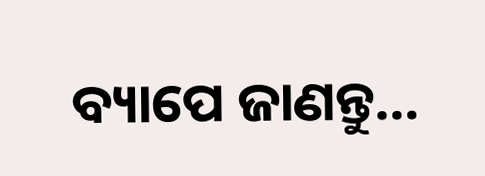ବ୍ୟାପେ ଜାଣନ୍ତୁ…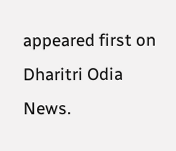appeared first on Dharitri Odia News.